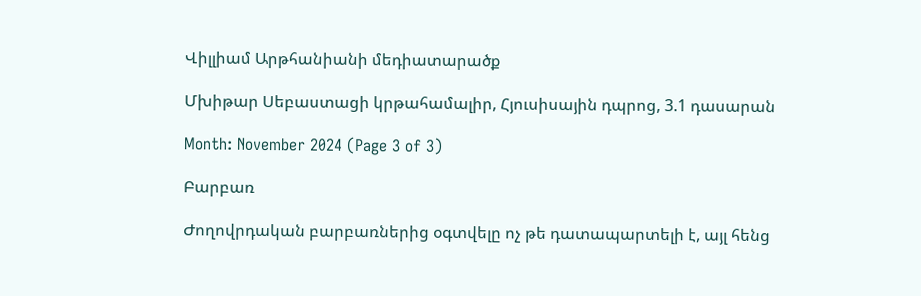Վիլլիամ Արթհանիանի մեդիատարածք

Մխիթար Սեբաստացի կրթահամալիր, Հյուսիսային դպրոց, 3.1 դասարան

Month: November 2024 (Page 3 of 3)

Բարբառ

Ժողովրդական բարբառներից օգտվելը ոչ թե դատապարտելի է, այլ հենց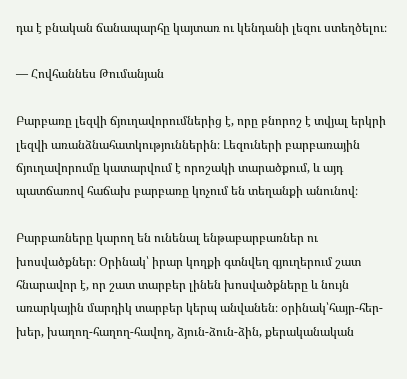դա է բնական ճանապարհը կայտառ ու կենդանի լեզու ստեղծելու։

— Հովհաննես Թումանյան

Բարբառը լեզվի ճյուղավորումներից է, որը բնորոշ է տվյալ երկրի լեզվի առանձնահատկություններին։ Լեզուների բարբառային ճյուղավորումը կատարվում է որոշակի տարածքում, և այդ պատճառով հաճախ բարբառը կոչում են տեղանքի անունով։

Բարբառները կարող են ունենալ ենթաբարբառներ ու խոսվածքներ։ Օրինակ՝ իրար կողքի գտնվեղ գյուղերում շատ հնարավոր է, որ շատ տարբեր լինեն խոսվածքները և նույն առարկային մարդիկ տարբեր կերպ անվանեն։ օրինակ՝հայր-հեր-խեր, խաղող-հաղող-հավող, ձյուն-ձուն-ձին, քերականական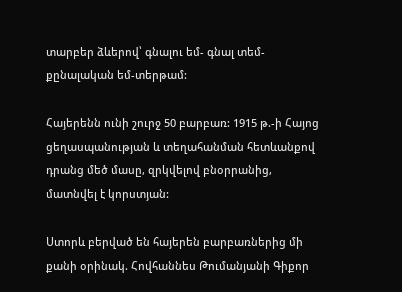տարբեր ձևերով՝ գնալու եմ- գնալ տեմ-քընալական եմ-տերթամ:

Հայերենն ունի շուրջ 50 բարբառ: 1915 թ.-ի Հայոց ցեղասպանության և տեղահանման հետևանքով դրանց մեծ մասը, զրկվելով բնօրրանից, մատնվել է կորստյան:

Ստորև բերված են հայերեն բարբառներից մի քանի օրինակ. Հովհաննես Թումանյանի Գիքոր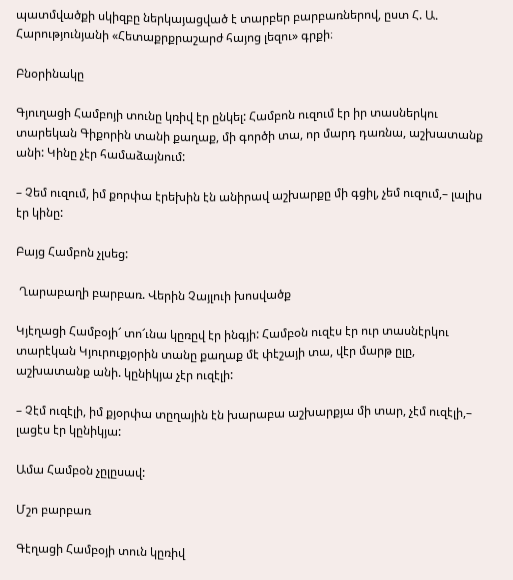պատմվածքի սկիզբը ներկայացված է տարբեր բարբառներով, ըստ Հ. Ա. Հարությունյանի «Հետաքրքրաշարժ հայոց լեզու» գրքի։

Բնօրինակը

Գյուղացի Համբոյի տունը կռիվ էր ընկել: Համբոն ուզում էր իր տասներկու տարեկան Գիքորին տանի քաղաք, մի գործի տա, որ մարդ դառնա, աշխատանք անի: Կինը չէր համաձայնում:

– Չեմ ուզում, իմ քորփա էրեխին էն անիրավ աշխարքը մի գցիլ, չեմ ուզում,– լալիս էր կինը:

Բայց Համբոն չլսեց:

 Ղարաբաղի բարբառ. Վերին Չայլուի խոսվածք

Կյէղացի Համբօյի՜ տո՜ւնա կըռըվ էր ինգյի: Համբօն ուզէս էր ուր տասնէրկու տարէկան Կյուրուքյօրին տանը քաղաք մէ փէշայի տա, վէր մարթ ըլը, աշխատանք անի. կընիկյա չէր ուզէլի:

– Չէմ ուզէլի, իմ քյօրփա տըղային էն խարաբա աշխարքյա մի տար, չէմ ուզէլի,– լացէս էր կընիկյա:

Ամա Համբօն չըլըսավ:

Մշո բարբառ

Գէղացի Համբօյի տուն կըռիվ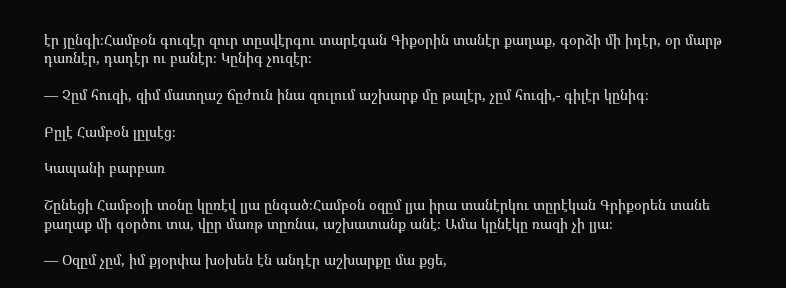էր յընգի։Համբօն գուզէր զուր տըսվէրգու տարէգան Գիքօրին տանէր քաղաք, գօրձի մի իդէր, օր մարթ դառնէր, դադէր ու բանէր։ Կընիգ չուզէր։

— Չըմ հուզի, զիմ մատղաշ ճըժուն ինա զուլում աշխարք մը թալէր, չըմ հուզի,- գիլէր կընիգ։

Բըլէ Համբօն լըլսէց։

Կապանի բարբառ

Շընեցի Համբօյի տօնը կըռէվ լյա ընգած։Համբօն օզըմ լյա իրա տանէրկու տըրէկան Գրիքօրեն տանե քաղաք մի գօրծու տա, վըր մառթ տըռնա, աշխատանք անէ։ Ամա կընէկը ռազի չի լյա։

— Օզըմ չըմ, իմ քյօրփա խօխեն էն անդէր աշխարքը մա քցե,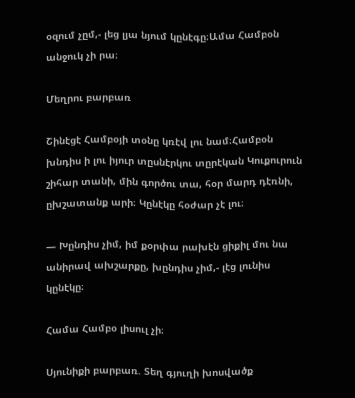օզում չըմ,- լեց լյա նյում կընէգը։Ամա Համբօն անջուկ չի րա։

Մեղրու բարբառ

Շինէցէ Համբօյի տօնը կռէվ լու նամ։Համբօն խնդիս ի լու իյուր տըսնէրկու տըրէկան Կուքուրուն շիհար տանի, մին գործու տա, հօր մարդ դէռնի, ըխշատանք արի։ Կընէկը հօժար չէ լու։

— Խընդիս չիմ, իմ քօրփա րախէն ցիքիլ մու նա անիրավ ախշարքը, խընդիս չիմ,- լէց լունիս կընէկը։

Համա Համբօ լիսուլ չի։

Սյունիքի բարբառ. Տեղ գյուղի խոսվածք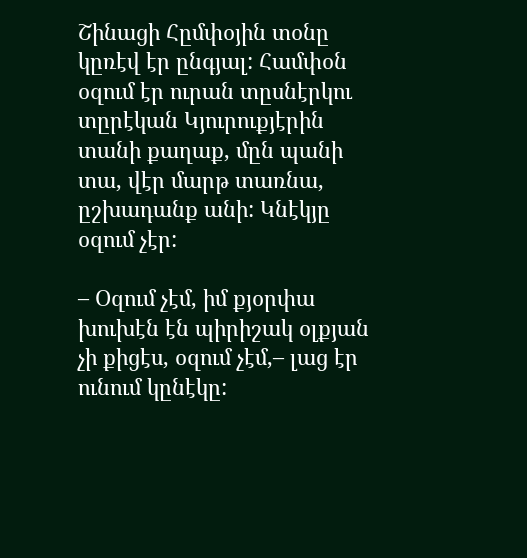Շինացի Հըմփօյին տօնը կըռէվ էր ընգյալ: Համփօն օզում էր ուրան տըսնէրկու տըրէկան Կյուրուքյէրին տանի քաղաք, մըն պանի տա, վէր մարթ տառնա, ըշխադանք անի: Կնէկյը օզում չէր:

– Օզում չէմ, իմ քյօրփա խուխէն էն պիրիշակ օլքյան չի քիցէս, օզում չէմ,– լաց էր ունում կընէկը: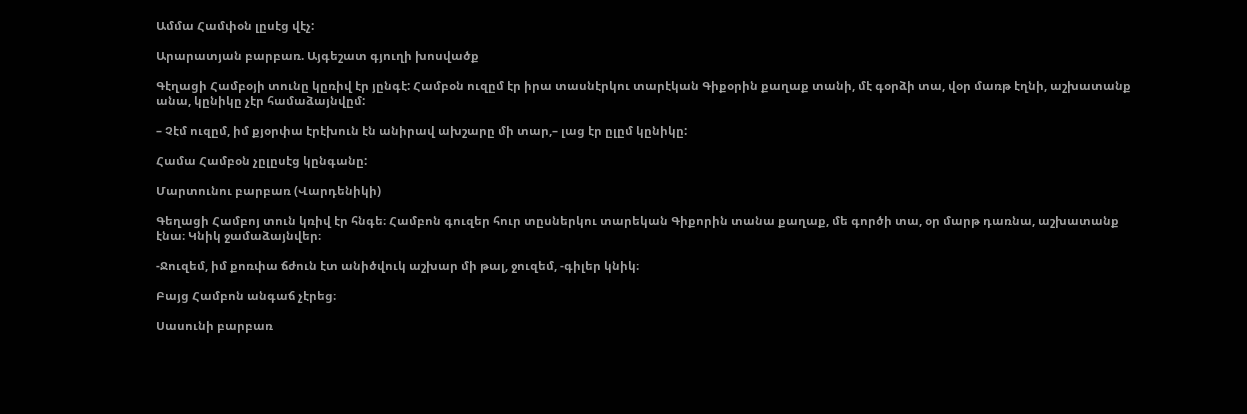Ամմա Համփօն լըսէց վէչ:

Արարատյան բարբառ. Այգեշատ գյուղի խոսվածք

Գէղացի Համբօյի տունը կըռիվ էր յընգէ: Համբօն ուզըմ էր իրա տասնէրկու տարէկան Գիքօրին քաղաք տանի, մէ գօրձի տա, վօր մառթ էղնի, աշխատանք անա, կընիկը չէր համաձայնվըմ:

– Չէմ ուզըմ, իմ քյօրփա էրէխուն էն անիրավ ախշարը մի տար,– լաց էր ըլըմ կընիկը:

Համա Համբօն չըլըսէց կընգանը:

Մարտունու բարբառ (Վարդենիկի)

Գեղացի Համբոյ տուն կռիվ էր հնգե։ Համբոն գուզեր հուր տըսներկու տարեկան Գիքորին տանա քաղաք, մե գործի տա, օր մարթ դառնա, աշխատանք էնա։ Կնիկ ջամաձայնվեր։

-Ջուզեմ, իմ քոռփա ճժուն էտ անիծվուկ աշխար մի թալ, ջուզեմ, -գիլեր կնիկ։

Բայց Համբոն անգաճ չէրեց։

Սասունի բարբառ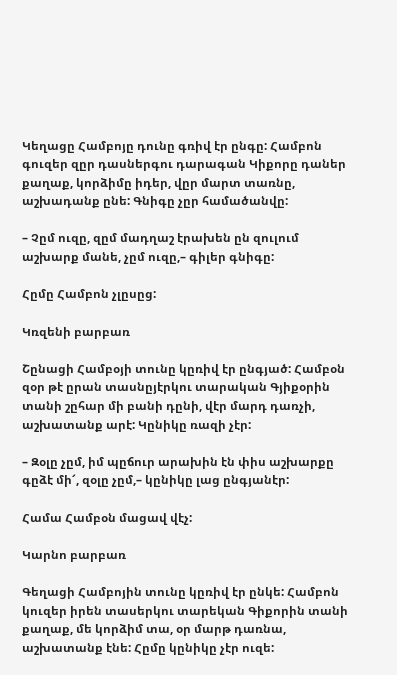Կեղացը Համբոյը դունը գռիվ էր ընգը: Համբոն գուզեր զըր դասներգու դարագան Կիքորը դաներ քաղաք, կորձիմը իդեր, վըր մարտ տառնը, աշխադանք ընե: Գնիգը չըր համածանվը:

– Չըմ ուզը, զըմ մադղաշ էրախեն ըն զուլում աշխարք մանե, չըմ ուզը,– գիլեր գնիգը:

Հըմը Համբոն չլըսըց:

Կռզենի բարբառ

Շընացի Համբօյի տունը կըռիվ էր ընգյած: Համբօն զօր թէ ըրան տասնըյէրկու տարական Գյիքօրին տանի շըհար մի բանի դընի, վէր մարդ դառչի, աշխատանք արէ: Կընիկը ռազի չէր:

– Զօլը չըմ, իմ պըճուր արախին էն փիս աշխարքը գըձէ մի՜, զօլը չըմ,– կընիկը լաց ընգյանէր:

Համա Համբօն մացավ վէչ:

Կարնո բարբառ

Գեղացի Համբոյին տունը կըռիվ էր ընկե: Համբոն կուզեր իրեն տասերկու տարեկան Գիքորին տանի քաղաք, մե կորձիմ տա, օր մարթ դառնա, աշխատանք էնե: Հըմը կընիկը չէր ուզե: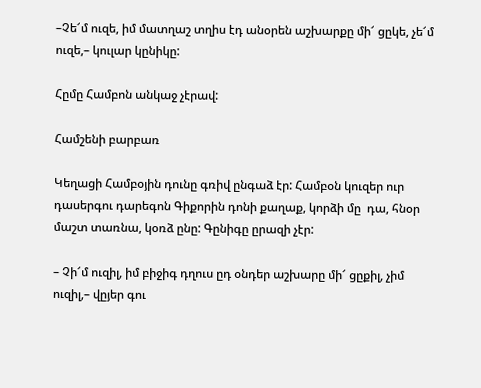–Չե՜մ ուզե, իմ մատղաշ տղիս էդ անօրեն աշխարքը մի՜ ցըկե, չե՜մ ուզե,– կուլար կընիկը:

Հըմը Համբոն անկաջ չէրավ:

Համշենի բարբառ

Կեղացի Համբօյին դունը գռիվ ընգաձ էր: Համբօն կուզեր ուր դասերգու դարեգոն Գիքորին դոնի քաղաք, կորձի մը  դա, հնօր մաշտ տառնա, կօռձ ընը: Գընիգը ըրազի չէր:

– Չի՜մ ուզիլ, իմ բիջիգ դղուս ըդ օնդեր աշխարը մի՜ ցըքիլ, չիմ ուզիլ,– վըյեր գու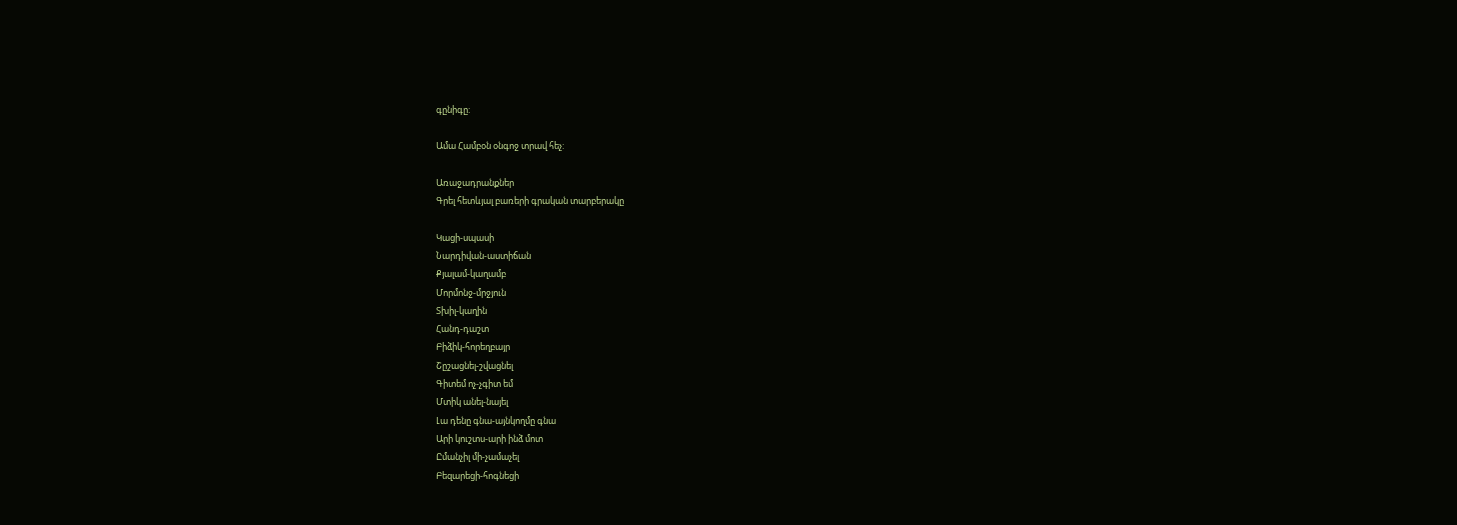գընիգը:

Ամա Համբօն օնգոջ տրավ հեչ:

Առաջադրանքներ
Գրել հետևյալ բառերի գրական տարբերակը

Կացի-սպասի
Նարդիվան-աստիճան
Քյալամ-կաղամբ
Մորմոնջ-մրջյուն
Տխիլ-կաղին
Հանդ-դաշտ
Բիձիկ-հորեղբայր
Շըշացնել-շվացնել
Գիտեմ ոչ-չգիտ եմ
Մտիկ անել-նայել
Լա դենը գնա-այնկողմը գնա
Արի կուշտս-արի ինձ մոտ
Ըմանչիլ մի-չամաչել
Բեզարեցի-հոգնեցի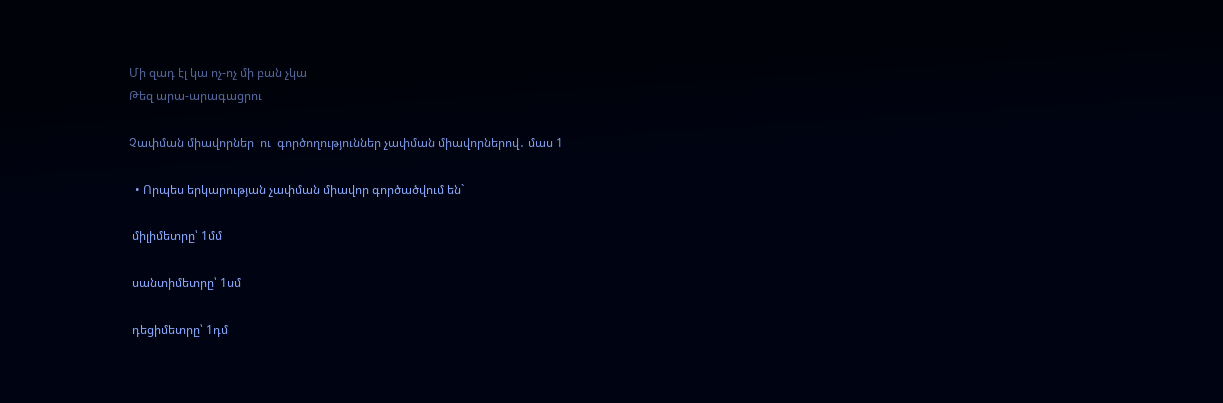Մի զադ էլ կա ոչ-ոչ մի բան չկա
Թեզ արա-արագացրու

Չափման միավորներ  ու  գործողություններ չափման միավորներով․ մաս 1

  • Որպես երկարության չափման միավոր գործածվում են`

 միլիմետրը՝ 1մմ

 սանտիմետրը՝ 1սմ

 դեցիմետրը՝ 1դմ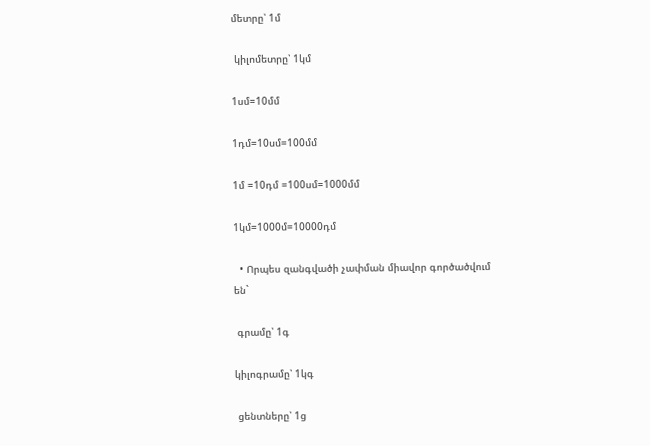մետրը՝ 1մ

 կիլոմետրը՝ 1կմ

1սմ=10մմ

1դմ=10սմ=100մմ

1մ =10դմ =100սմ=1000մմ

1կմ=1000մ=10000դմ

  • Որպես զանգվածի չափման միավոր գործածվում են`

 գրամը՝ 1գ

կիլոգրամը՝ 1կգ

 ցենտները՝ 1ց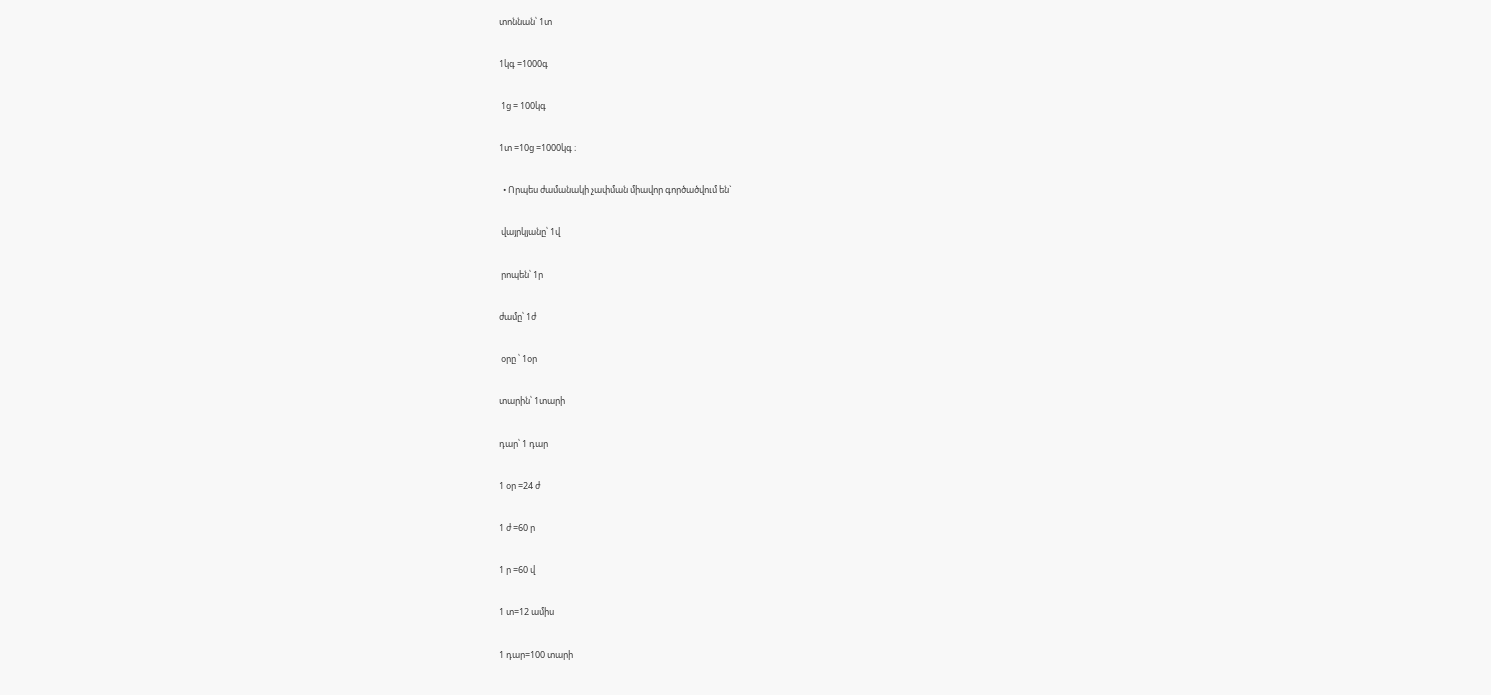տոննան՝ 1տ

1կգ =1000գ

 1ց = 100կգ

1տ =10ց =1000կգ ։

  • Որպես ժամանակի չափման միավոր գործածվում են`

 վայրկյանը՝ 1վ

 րոպեն՝ 1ր

ժամը՝ 1ժ

 օրը ՝ 1օր

տարին՝ 1տարի

դար՝ 1 դար

1 օր =24 ժ

1 ժ =60 ր

1 ր =60 վ

1 տ=12 ամիս

1 դար=100 տարի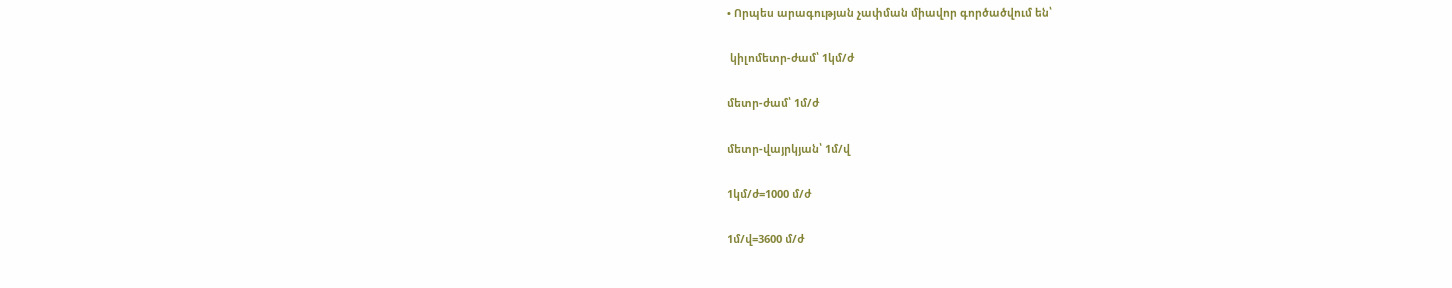• Որպես արագության չափման միավոր գործածվում են՝

 կիլոմետր-ժամ՝ 1կմ/ժ

մետր-ժամ՝ 1մ/ժ

մետր-վայրկյան՝ 1մ/վ

1կմ/ժ=1000 մ/ժ

1մ/վ=3600 մ/ժ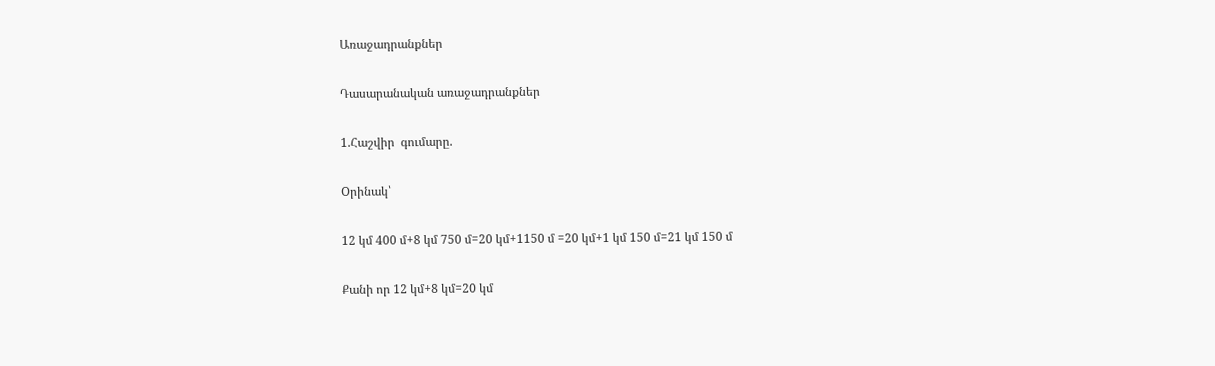Առաջադրանքներ

Դասարանական առաջադրանքներ

1.Հաշվիր  գումարը.

Oրինակ՝

12 կմ 400 մ+8 կմ 750 մ=20 կմ+1150 մ =20 կմ+1 կմ 150 մ=21 կմ 150 մ

Քանի որ 12 կմ+8 կմ=20 կմ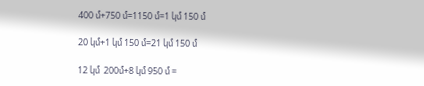400 մ+750 մ=1150 մ=1 կմ 150 մ

20 կմ+1 կմ 150 մ=21 կմ 150 մ

12 կմ  200մ+8 կմ 950 մ =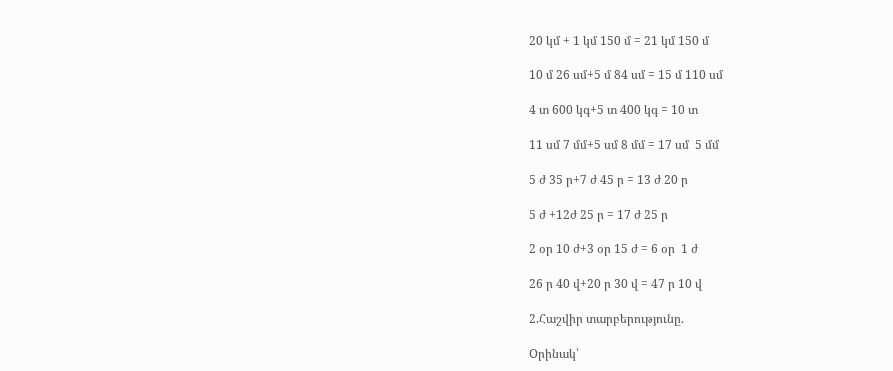20 կմ + 1 կմ 150 մ = 21 կմ 150 մ

10 մ 26 սմ+5 մ 84 սմ = 15 մ 110 սմ

4 տ 600 կգ+5 տ 400 կգ = 10 տ

11 սմ 7 մմ+5 սմ 8 մմ = 17 սմ  5 մմ

5 ժ 35 ր+7 ժ 45 ր = 13 ժ 20 ր

5 ժ +12ժ 25 ր = 17 ժ 25 ր

2 օր 10 ժ+3 օր 15 ժ = 6 օր  1 ժ

26 ր 40 վ+20 ր 30 վ = 47 ր 10 վ

2.Հաշվիր տարբերությունը.

Oրինակ՝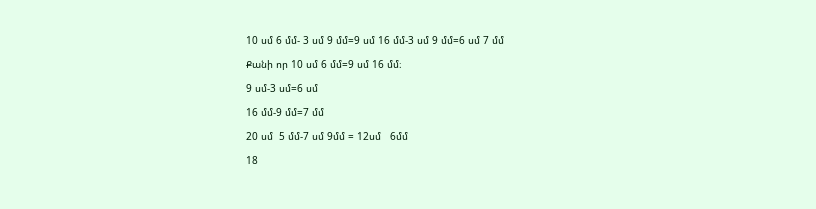10 սմ 6 մմ- 3 սմ 9 մմ=9 սմ 16 մմ-3 սմ 9 մմ=6 սմ 7 մմ

Քանի որ 10 սմ 6 մմ=9 սմ 16 մմ։

9 սմ-3 սմ=6 սմ

16 մմ-9 մմ=7 մմ

20 սմ  5 մմ-7 սմ 9մմ = 12սմ   6մմ

18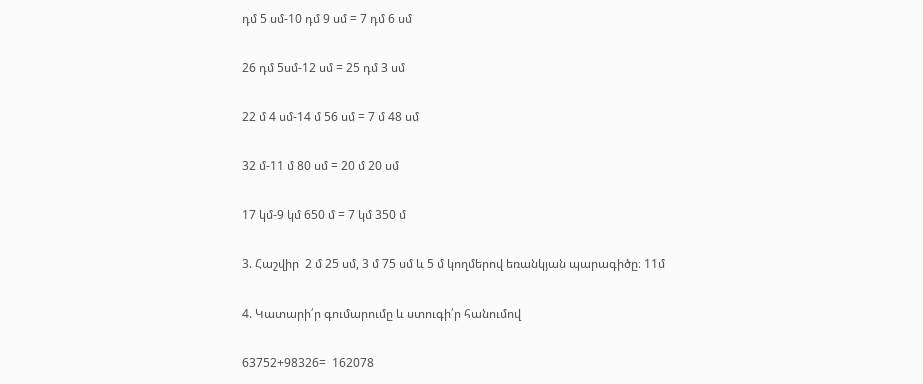դմ 5 սմ-10 դմ 9 սմ = 7 դմ 6 սմ

26 դմ 5սմ-12 սմ = 25 դմ 3 սմ

22 մ 4 սմ-14 մ 56 սմ = 7 մ 48 սմ

32 մ-11 մ 80 սմ = 20 մ 20 սմ

17 կմ-9 կմ 650 մ = 7 կմ 350 մ

3. Հաշվիր  2 մ 25 սմ, 3 մ 75 սմ և 5 մ կողմերով եռանկյան պարագիծը։ 11մ

4. Կատարի՛ր գումարումը և ստուգի՛ր հանումով

63752+98326=  162078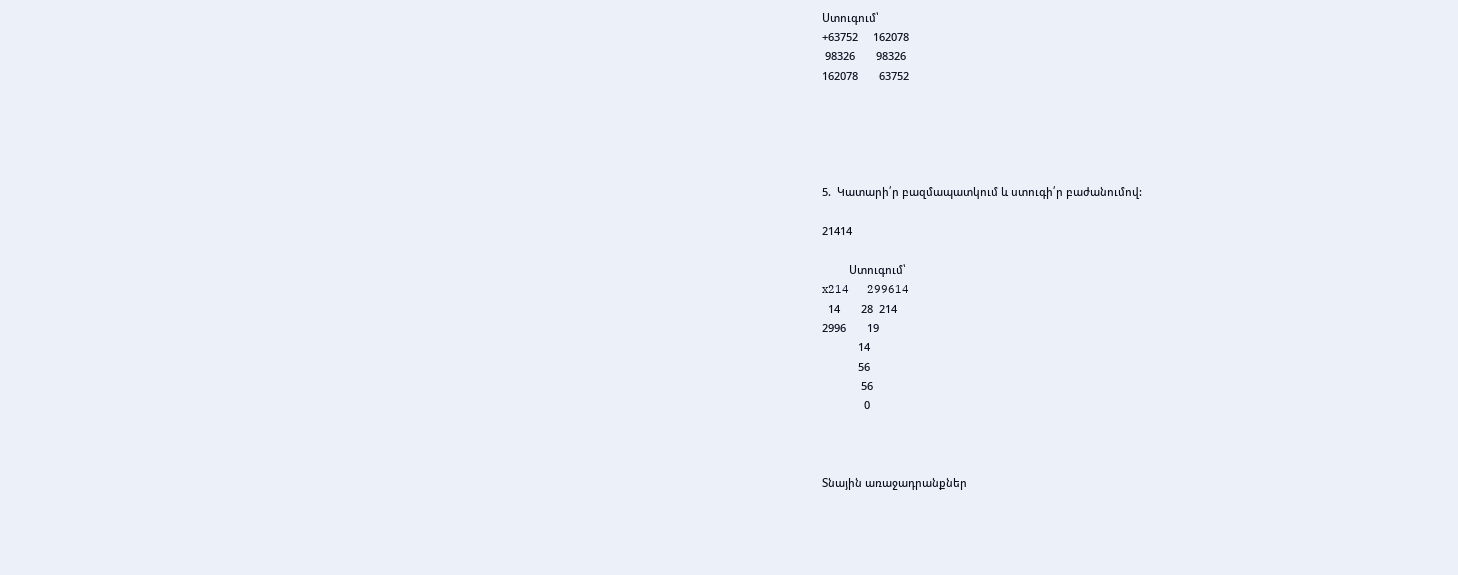Ստուգում՝
+63752     162078
 98326       98326
162078       63752





5.  Կատարի՛ր բազմապատկում և ստուգի՛ր բաժանումով:

21414

         Ստուգում՝
x214      299614
  14       28  214
2996       19
            14
            56
             56
              0



Տնային առաջադրանքներ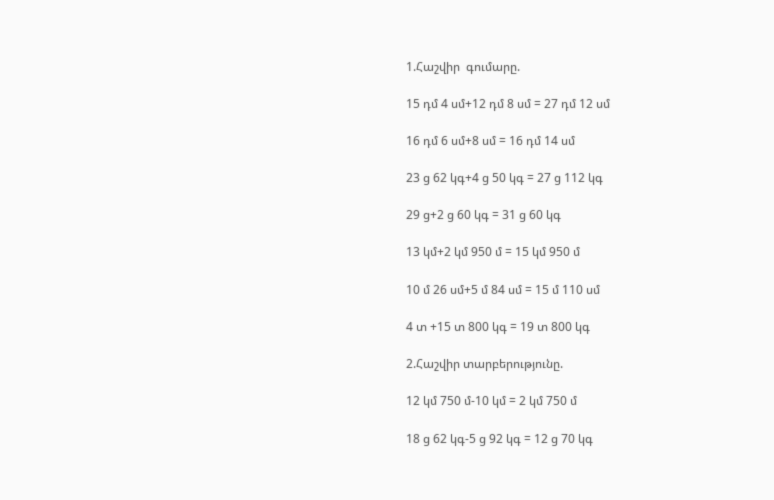1.Հաշվիր  գումարը.

15 դմ 4 սմ+12 դմ 8 սմ = 27 դմ 12 սմ

16 դմ 6 սմ+8 սմ = 16 դմ 14 սմ

23 ց 62 կգ+4 ց 50 կգ = 27 ց 112 կգ

29 ց+2 ց 60 կգ = 31 ց 60 կգ

13 կմ+2 կմ 950 մ = 15 կմ 950 մ

10 մ 26 սմ+5 մ 84 սմ = 15 մ 110 սմ

4 տ +15 տ 800 կգ = 19 տ 800 կգ

2.Հաշվիր տարբերությունը.

12 կմ 750 մ-10 կմ = 2 կմ 750 մ

18 ց 62 կգ-5 ց 92 կգ = 12 ց 70 կգ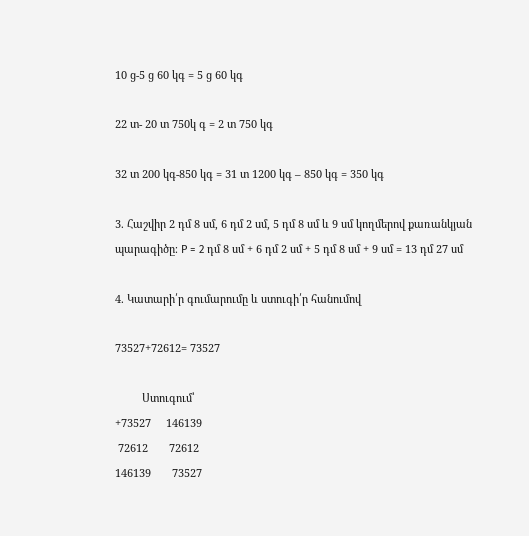10 ց-5 ց 60 կգ = 5 ց 60 կգ

22 տ- 20 տ 750կ գ = 2 տ 750 կգ

32 տ 200 կգ-850 կգ = 31 տ 1200 կգ – 850 կգ = 350 կգ

3. Հաշվիր 2 դմ 8 սմ, 6 դմ 2 սմ, 5 դմ 8 սմ և 9 սմ կողմերով քառանկյան պարագիծը։ P = 2 դմ 8 սմ + 6 դմ 2 սմ + 5 դմ 8 սմ + 9 սմ = 13 դմ 27 սմ

4. Կատարի՛ր գումարումը և ստուգի՛ր հանումով

73527+72612= 73527

         Ստուգում՝
+73527     146139
 72612       72612
146139       73527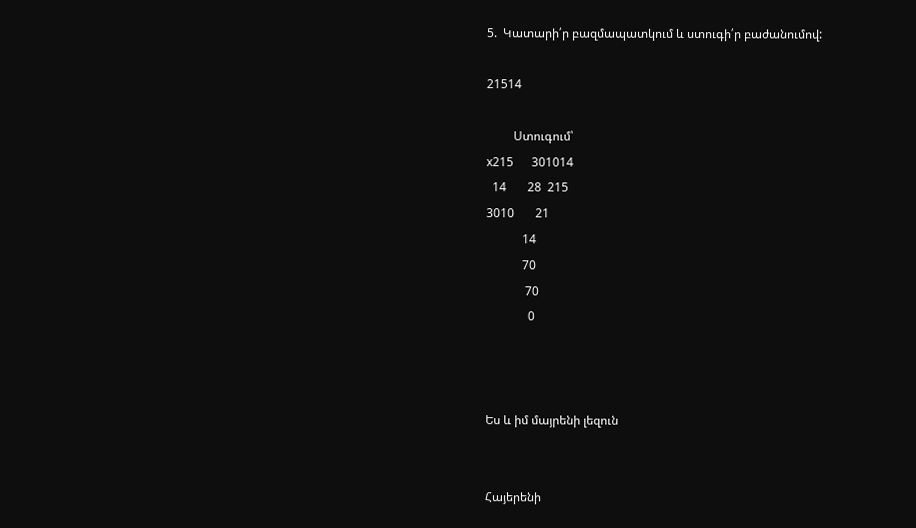5.  Կատարի՛ր բազմապատկում և ստուգի՛ր բաժանումով:

21514

         Ստուգում՝
x215      301014
  14       28  215
3010       21
            14
            70
             70
              0



Ես և իմ մայրենի լեզուն


Հայերենի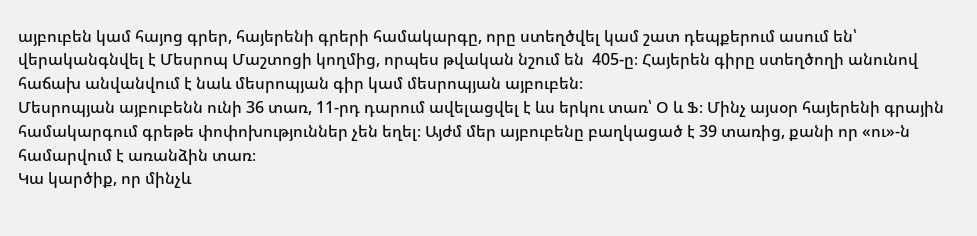այբուբեն կամ հայոց գրեր, հայերենի գրերի համակարգը, որը ստեղծվել կամ շատ դեպքերում ասում են՝ վերականգնվել է Մեսրոպ Մաշտոցի կողմից, որպես թվական նշում են  405-ը։ Հայերեն գիրը ստեղծողի անունով հաճախ անվանվում է նաև մեսրոպյան գիր կամ մեսրոպյան այբուբեն։
Մեսրոպյան այբուբենն ունի 36 տառ, 11-րդ դարում ավելացվել է ևս երկու տառ՝ Օ և Ֆ։ Մինչ այսօր հայերենի գրային համակարգում գրեթե փոփոխություններ չեն եղել։ Այժմ մեր այբուբենը բաղկացած է 39 տառից, քանի որ «ու»-ն համարվում է առանձին տառ։
Կա կարծիք, որ մինչև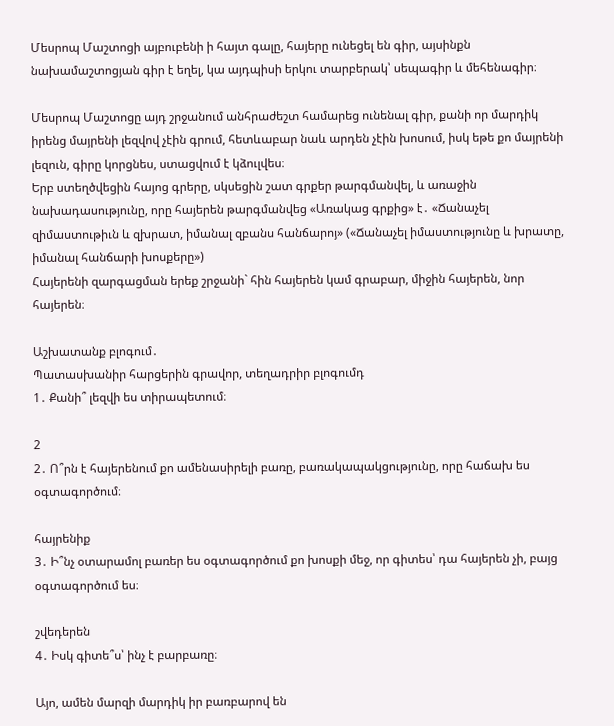Մեսրոպ Մաշտոցի այբուբենի ի հայտ գալը, հայերը ունեցել են գիր, այսինքն նախամաշտոցյան գիր է եղել, կա այդպիսի երկու տարբերակ՝ սեպագիր և մեհենագիր։

Մեսրոպ Մաշտոցը այդ շրջանում անհրաժեշտ համարեց ունենալ գիր, քանի որ մարդիկ իրենց մայրենի լեզվով չէին գրում, հետևաբար նաև արդեն չէին խոսում, իսկ եթե քո մայրենի լեզուն, գիրը կորցնես, ստացվում է կձուլվես։
Երբ ստեղծվեցին հայոց գրերը, սկսեցին շատ գրքեր թարգմանվել, և առաջին նախադասությունը, որը հայերեն թարգմանվեց «Առակաց գրքից» է․ «Ճանաչել զիմաստութիւն և զխրատ, իմանալ զբանս հանճարոյ» («Ճանաչել իմաստությունը և խրատը, իմանալ հանճարի խոսքերը»)
Հայերենի զարգացման երեք շրջանի` հին հայերեն կամ գրաբար, միջին հայերեն, նոր հայերեն։

Աշխատանք բլոգում․
Պատասխանիր հարցերին գրավոր, տեղադրիր բլոգումդ
1․ Քանի՞ լեզվի ես տիրապետում։

2
2․ Ո՞րն է հայերենում քո ամենասիրելի բառը, բառակապակցությունը, որը հաճախ ես օգտագործում։

հայրենիք
3․ Ի՞նչ օտարամոլ բառեր ես օգտագործում քո խոսքի մեջ, որ գիտես՝ դա հայերեն չի, բայց օգտագործում ես։

շվեդերեն
4․ Իսկ գիտե՞ս՝ ինչ է բարբառը։

Այո, ամեն մարզի մարդիկ իր բառբարով են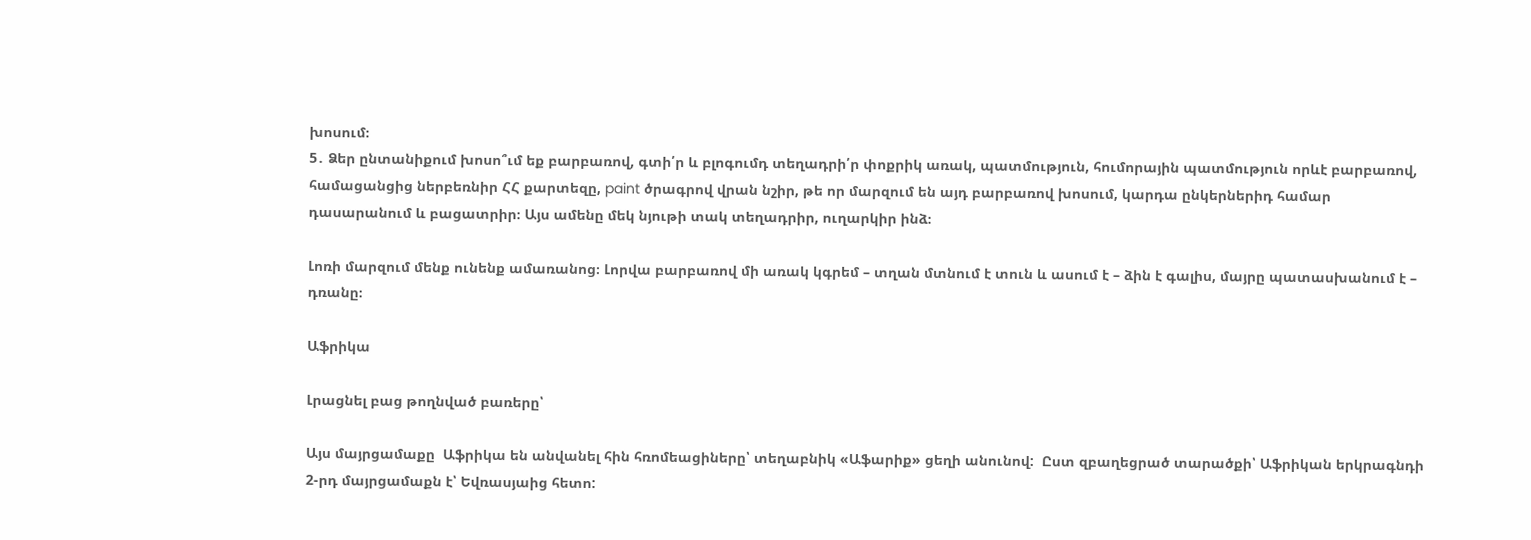խոսում։
5․ Ձեր ընտանիքում խոսո՞ւմ եք բարբառով, գտի՛ր և բլոգումդ տեղադրի՛ր փոքրիկ առակ, պատմություն, հումորային պատմություն որևէ բարբառով, համացանցից ներբեռնիր ՀՀ քարտեզը, paint ծրագրով վրան նշիր, թե որ մարզում են այդ բարբառով խոսում, կարդա ընկերներիդ համար դասարանում և բացատրիր։ Այս ամենը մեկ նյութի տակ տեղադրիր, ուղարկիր ինձ։

Լոռի մարզում մենք ունենք ամառանոց։ Լորվա բարբառով մի առակ կգրեմ – տղան մտնում է տուն և ասում է – ձին է գալիս, մայրը պատասխանում է – դռանը։

Աֆրիկա

Լրացնել բաց թողնված բառերը՝

Այս մայրցամաքը  Աֆրիկա են անվանել հին հռոմեացիները՝ տեղաբնիկ «Աֆարիք» ցեղի անունով:  Ըստ զբաղեցրած տարածքի՝ Աֆրիկան երկրագնդի 2-րդ մայրցամաքն է՝ Եվռասյաից հետո: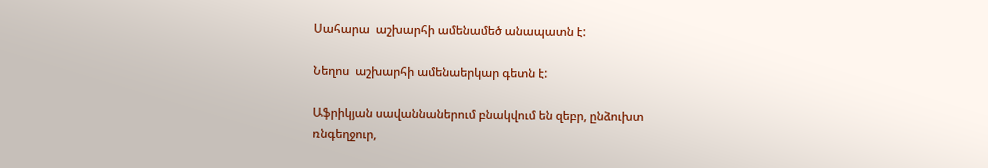Սահարա  աշխարհի ամենամեծ անապատն է:

Նեղոս  աշխարհի ամենաերկար գետն է:

Աֆրիկյան սավաննաներում բնակվում են զեբր, ընձուխտ ռնգեղջուր,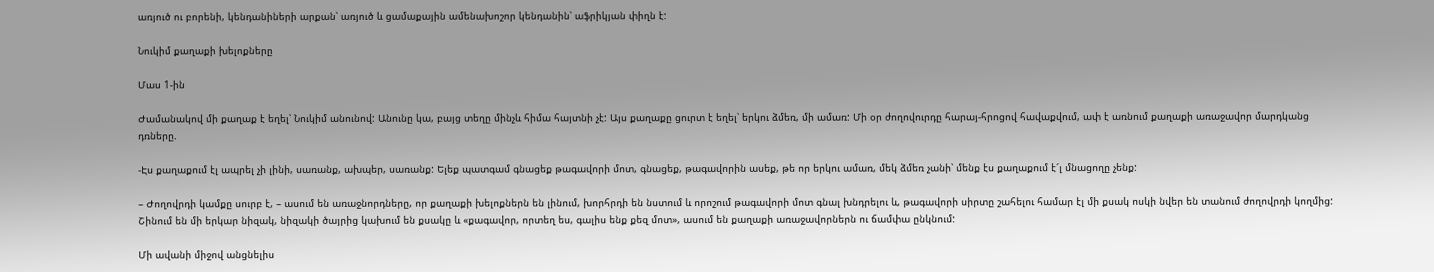առյուծ ու բորենի, կենդանիների արքան՝ առյուծ և ցամաքային ամենախոշոր կենդանին՝ աֆրիկյան փիղն է:

Նուկիմ քաղաքի խելոքները

Մաս 1-ին

Ժամանակով մի քաղաք է եղել՝ Նուկիմ անունով: Անունը կա, բայց տեղը մինչև հիմա հայտնի չէ: Այս քաղաքը ցուրտ է եղել՝ երկու ձմեռ, մի ամառ: Մի օր ժողովուրդը հարայ-հրոցով հավաքվում, ափ է առնում քաղաքի առաջավոր մարդկանց դռները.

-Էս քաղաքում էլ ապրել չի լինի, սառանք, ախպեր, սառանք: Ելեք պատգամ գնացեք թագավորի մոտ, գնացեք, թագավորին ասեք, թե որ երկու ամառ, մեկ ձմեռ չանի՝ մենք էս քաղաքում է՜լ մնացողը չենք:

– Ժողովրդի կամքը սուրբ է, – ասում են առաջնորդները, որ քաղաքի խելոքներն են լինում, խորհրդի են նստում և որոշում թագավորի մոտ գնալ խնդրելու և, թագավորի սիրտը շահելու համար էլ մի քսակ ոսկի նվեր են տանում ժողովրդի կողմից: Շինում են մի երկար նիզակ, նիզակի ծայրից կախում են քսակը և «քագավոր, որտեղ ես, գալիս ենք քեզ մոտ», ասում են քաղաքի առաջավորներն ու ճամփա ընկնում:

Մի ավանի միջով անցնելիս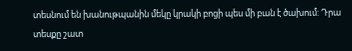տեսնում են խանութպանին մեկը կրակի բոցի պես մի բան է ծախում: Դրա տեսքը շատ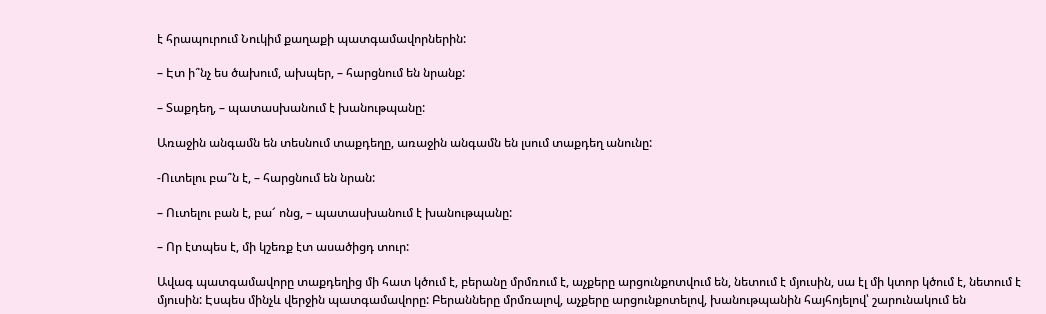է հրապուրում Նուկիմ քաղաքի պատգամավորներին:

– Էտ ի՞նչ ես ծախում, ախպեր, – հարցնում են նրանք:

– Տաքդեղ, – պատասխանում է խանութպանը:

Առաջին անգամն են տեսնում տաքդեղը, առաջին անգամն են լսում տաքդեղ անունը:

-Ուտելու բա՞ն է, – հարցնում են նրան:

– Ուտելու բան է, բա՜ ոնց, – պատասխանում է խանութպանը:

– Որ էտպես է, մի կշեռք էտ ասածիցդ տուր:

Ավագ պատգամավորը տաքդեղից մի հատ կծում է, բերանը մրմռում է, աչքերը արցունքոտվում են, նետում է մյուսին, սա էլ մի կտոր կծում է, նետում է մյուսին: Էսպես մինչև վերջին պատգամավորը: Բերանները մրմռալով, աչքերը արցունքոտելով, խանութպանին հայհոյելով՝ շարունակում են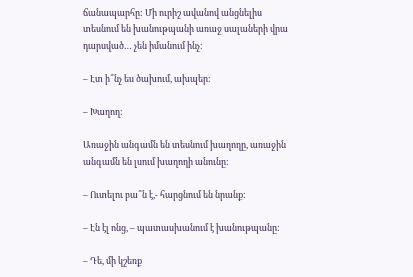ճանապարհը: Մի ուրիշ ավանով անցնելիս տեսնում են խանութպանի առաջ սալաների վրա դարսված… չեն իմանում ինչ:

– Էտ ի՞նչ ես ծախում, ախպեր:

– Խաղող:

Առաջին անգամն են տեսնում խաղողը, առաջին անգամն են լսում խաղողի անունը:

– Ուտելու բա՞ն է,- հարցնում են նրանք:

– Էն էլ ոնց, – պատասխանում է խանութպանը:

– Դե, մի կշեռք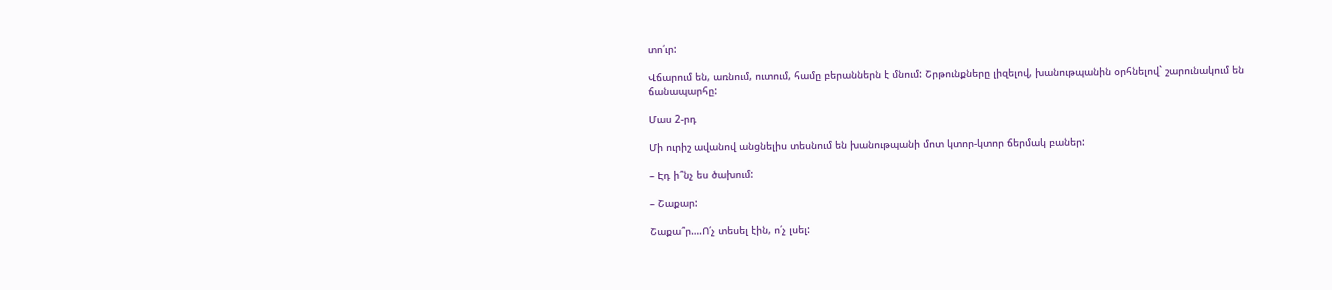տո՛ւր:

Վճարում են, առնում, ուտում, համը բերաններն է մնում: Շրթունքները լիզելով, խանութպանին օրհնելով` շարունակում են ճանապարհը:

Մաս 2-րդ

Մի ուրիշ ավանով անցնելիս տեսնում են խանութպանի մոտ կտոր-կտոր ճերմակ բաներ:

– Էդ ի՞նչ ես ծախում:

– Շաքար:

Շաքա՞ր….Ո՛չ տեսել էին, ո՛չ լսել: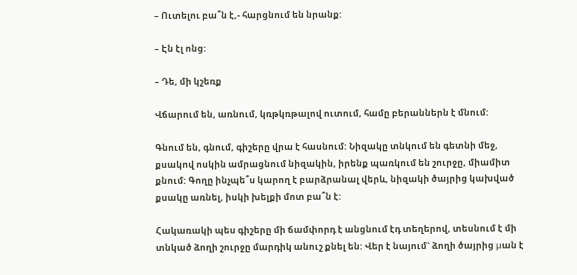– Ուտելու բա՞ն է,- հարցնում են նրանք:

– Էն էլ ոնց:

– Դե, մի կշեռք

Վճարում են, առնում, կռթկռթալով ուտում, համը բերաններն է մնում:

Գնում են, գնում, գիշերը վրա է հասնում: Նիզակը տնկում են գետնի մեջ, քսակով ոսկին ամրացնում նիզակին, իրենք պառկում են շուրջը, միամիտ քնում: Գողը ինչպե՞ս կարող է բարձրանալ վերև, նիզակի ծայրից կախված քսակը առնել, իսկի խելքի մոտ բա՞ն է:

Հակառակի պես գիշերը մի ճամփորդ է անցնում էդ տեղերով, տեսնում է մի տնկած ձողի շուրջը մարդիկ անուշ քնել են: Վեր է նայում` ձողի ծայրից μան է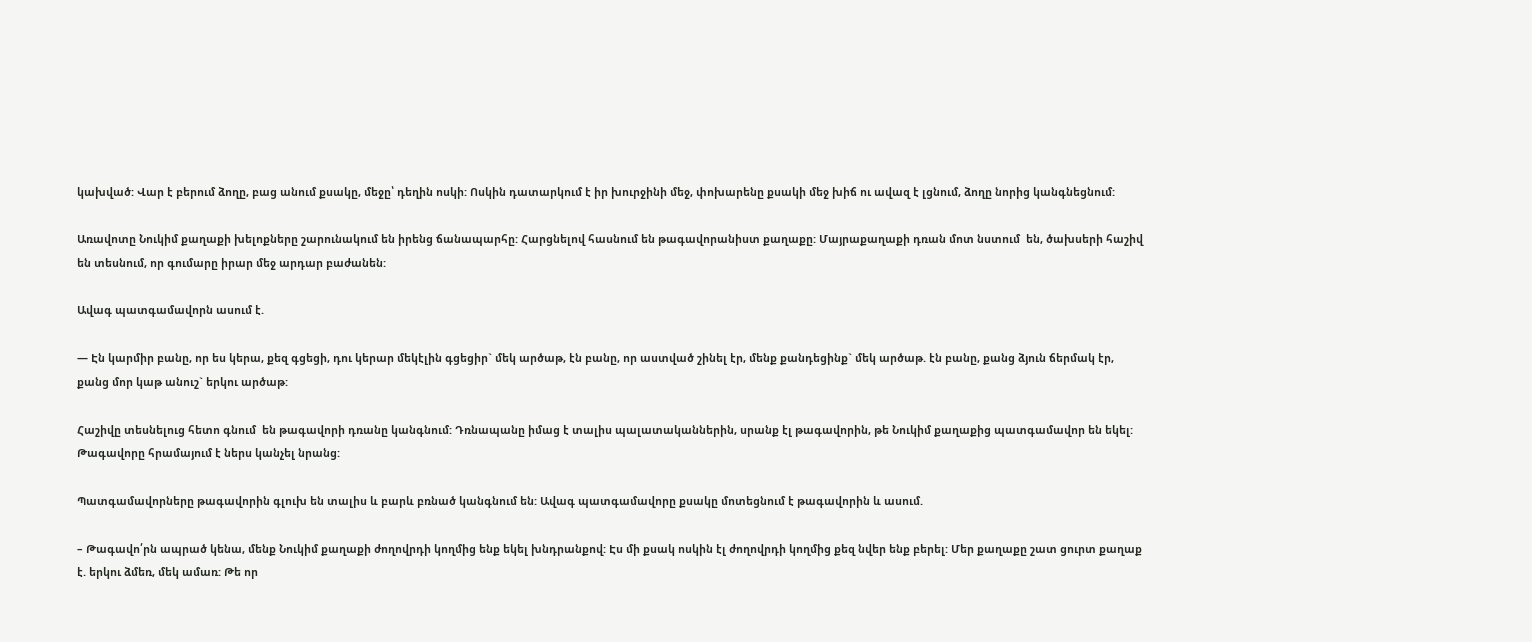կախված: Վար է բերում ձողը, բաց անում քսակը, մեջը՝ դեղին ոսկի: Ոսկին դատարկում է իր խուրջինի մեջ, փոխարենը քսակի մեջ խիճ ու ավազ է լցնում, ձողը նորից կանգնեցնում:

Առավոտը Նուկիմ քաղաքի խելոքները շարունակում են իրենց ճանապարհը: Հարցնելով հասնում են թագավորանիստ քաղաքը: Մայրաքաղաքի դռան մոտ նստում  են, ծախսերի հաշիվ են տեսնում, որ գումարը իրար մեջ արդար բաժանեն:

Ավագ պատգամավորն ասում է.

— Էն կարմիր բանը, որ ես կերա, քեզ գցեցի, դու կերար մեկէլին գցեցիր` մեկ արծաթ, էն բանը, որ աստված շինել էր, մենք քանդեցինք` մեկ արծաթ. էն բանը, քանց ձյուն ճերմակ էր, քանց մոր կաթ անուշ` երկու արծաթ:

Հաշիվը տեսնելուց հետո գնում  են թագավորի դռանը կանգնում: Դռնապանը իմաց է տալիս պալատականներին, սրանք էլ թագավորին, թե Նուկիմ քաղաքից պատգամավոր են եկել: Թագավորը հրամայում է ներս կանչել նրանց:

Պատգամավորները թագավորին գլուխ են տալիս և բարև բռնած կանգնում են: Ավագ պատգամավորը քսակը մոտեցնում է թագավորին և ասում.

– Թագավո՛րն ապրած կենա, մենք Նուկիմ քաղաքի ժողովրդի կողմից ենք եկել խնդրանքով: Էս մի քսակ ոսկին էլ ժողովրդի կողմից քեզ նվեր ենք բերել: Մեր քաղաքը շատ ցուրտ քաղաք է. երկու ձմեռ, մեկ ամառ: Թե որ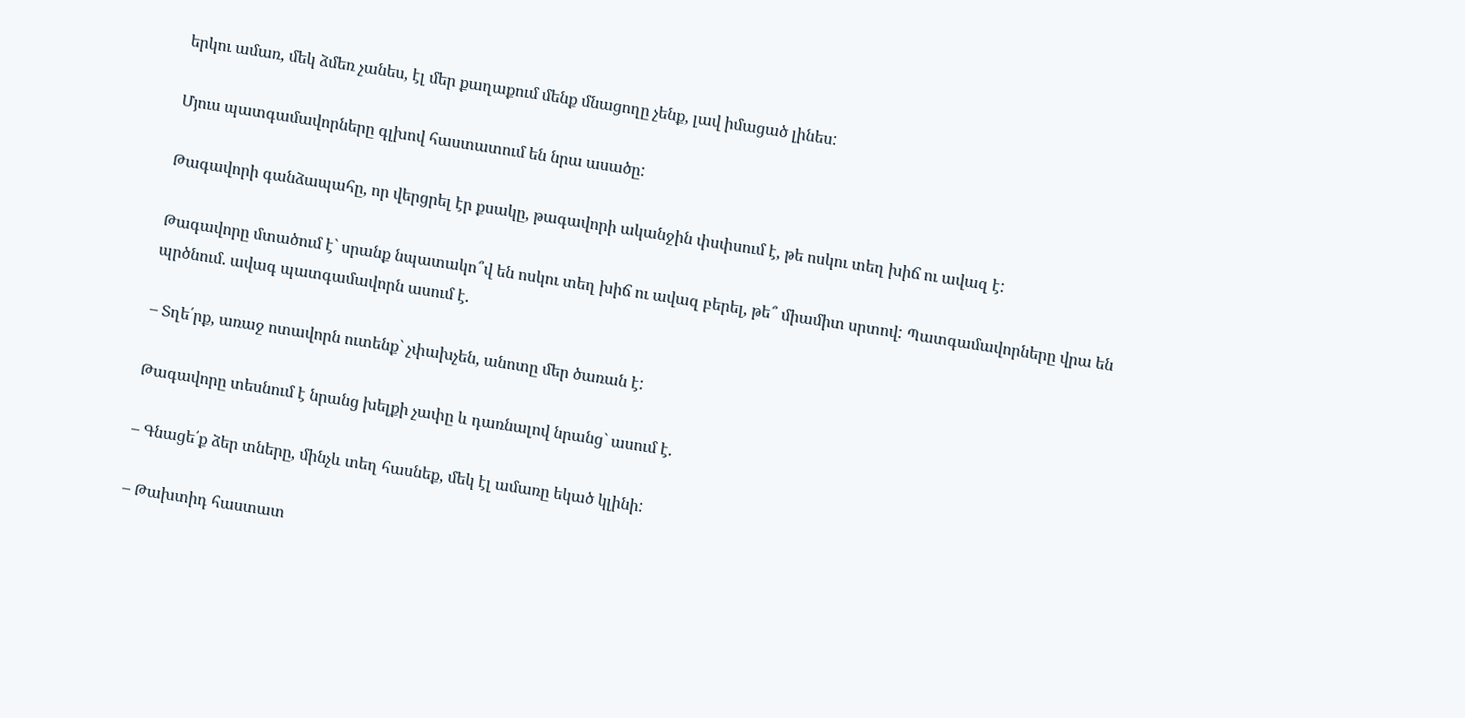երկու ամառ, մեկ ձմեռ չանես, էլ մեր քաղաքում մենք մնացողը չենք, լավ իմացած լինես:

Մյուս պատգամավորները գլխով հաստատում են նրա ասածը:

Թագավորի գանձապահը, որ վերցրել էր քսակը, թագավորի ականջին փսփսում է, թե ոսկու տեղ խիճ ու ավազ է:

Թագավորը մտածում է` սրանք նպատակո՞վ են ոսկու տեղ խիճ ու ավազ բերել, թե՞ միամիտ սրտով: Պատգամավորները վրա են պրծնում. ավագ պատգամավորն ասում է.

– Տղե՛րք, առաջ ոտավորն ուտենք` չփախչեն, անոտը մեր ծառան է:

Թագավորը տեսնում է նրանց խելքի չափը և դառնալով նրանց` ասում է.

– Գնացե՛ք ձեր տները, մինչև տեղ հասնեք, մեկ էլ ամառը եկած կլինի:

– Թախտիդ հաստատ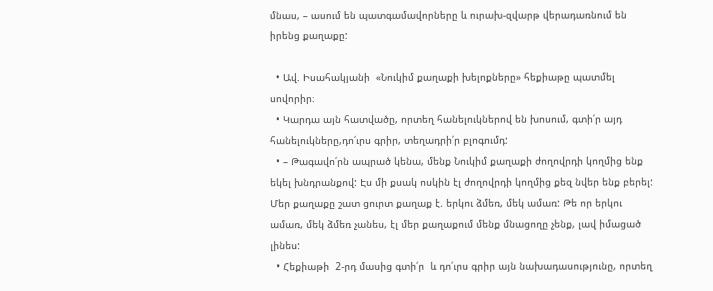մնաս, – ասում են պատգամավորները և ուրախ-զվարթ վերադառնում են իրենց քաղաքը:

  • Ավ. Իսահակյանի  «Նուկիմ քաղաքի խելոքները» հեքիաթը պատմել սովորիր։
  • Կարդա այն հատվածը, որտեղ հանելուկներով են խոսում, գտի՛ր այդ հանելուկները,դո՛ւրս գրիր, տեղադրի՛ր բլոգումդ:
  • – Թագավո՛րն ապրած կենա, մենք Նուկիմ քաղաքի ժողովրդի կողմից ենք եկել խնդրանքով: Էս մի քսակ ոսկին էլ ժողովրդի կողմից քեզ նվեր ենք բերել: Մեր քաղաքը շատ ցուրտ քաղաք է. երկու ձմեռ, մեկ ամառ: Թե որ երկու ամառ, մեկ ձմեռ չանես, էլ մեր քաղաքում մենք մնացողը չենք, լավ իմացած լինես:
  • Հեքիաթի  2-րդ մասից գտի՛ր  և դո՛ւրս գրիր այն նախադասությունը, որտեղ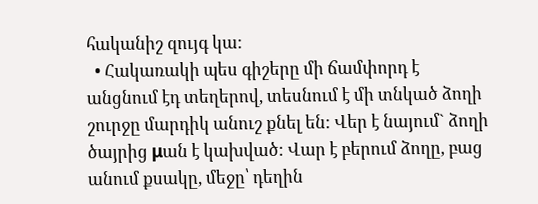հականիշ զույգ կա:
  • Հակառակի պես գիշերը մի ճամփորդ է անցնում էդ տեղերով, տեսնում է մի տնկած ձողի շուրջը մարդիկ անուշ քնել են: Վեր է նայում` ձողի ծայրից μան է կախված: Վար է բերում ձողը, բաց անում քսակը, մեջը՝ դեղին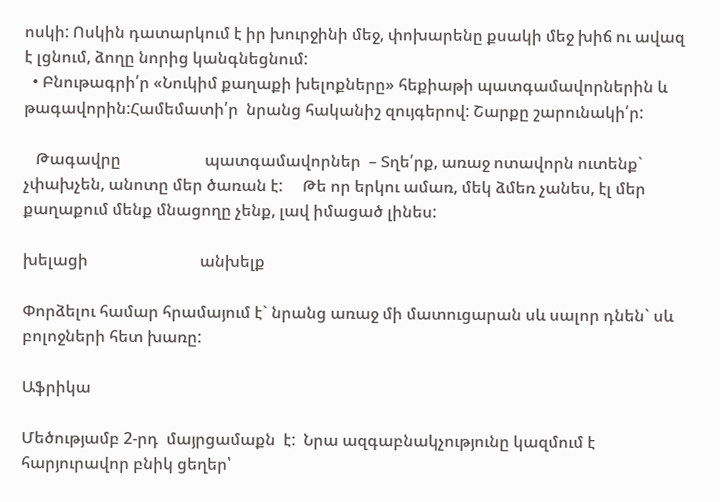ոսկի: Ոսկին դատարկում է իր խուրջինի մեջ, փոխարենը քսակի մեջ խիճ ու ավազ է լցնում, ձողը նորից կանգնեցնում:
  • Բնութագրի՛ր «Նուկիմ քաղաքի խելոքները» հեքիաթի պատգամավորներին և թագավորին:Համեմատի՛ր  նրանց հականիշ զույգերով: Շարքը շարունակի՛ր:

   Թագավրը                     պատգամավորներ  – Տղե՛րք, առաջ ոտավորն ուտենք` չփախչեն, անոտը մեր ծառան է:     Թե որ երկու ամառ, մեկ ձմեռ չանես, էլ մեր քաղաքում մենք մնացողը չենք, լավ իմացած լինես:

խելացի                            անխելք

Փորձելու համար հրամայում է` նրանց առաջ մի մատուցարան սև սալոր դնեն` սև բոլոջների հետ խառը:

Աֆրիկա

Մեծությամբ 2-րդ  մայրցամաքն  է:  Նրա ազգաբնակչությունը կազմում է հարյուրավոր բնիկ ցեղեր՝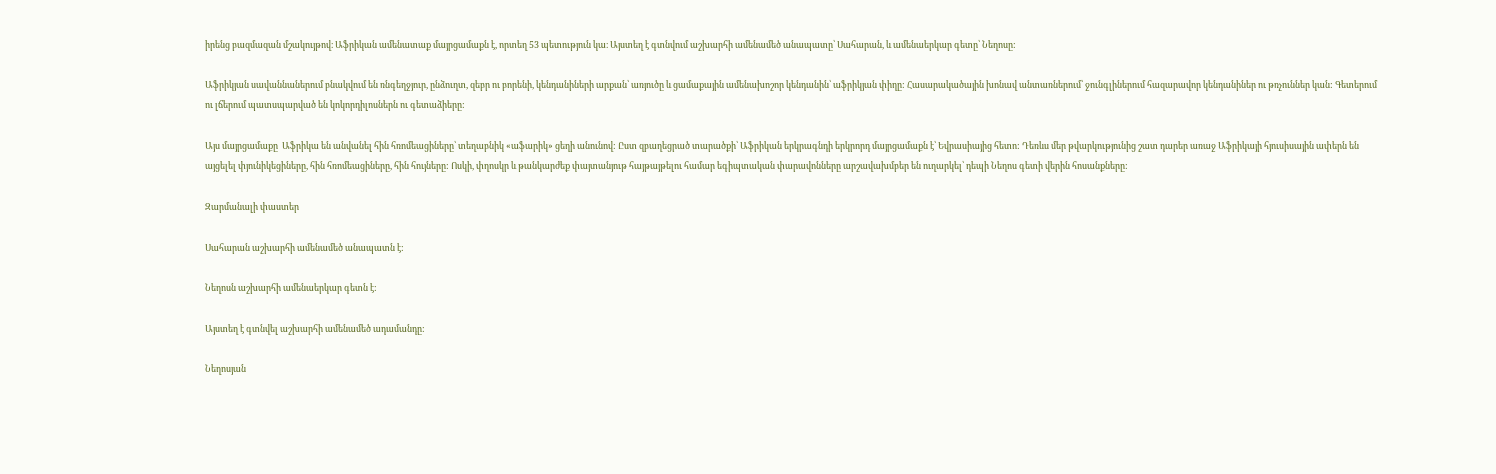իրենց բազմազան մշակույթով։ Աֆրիկան ամենատաք մայրցամաքն է, որտեղ 53 պետություն կա։ Այստեղ է գտնվում աշխարհի ամենամեծ անապատը՝ Սահարան, և ամենաերկար գետը՝ Նեղոսը:

Աֆրիկյան սավաննաներում բնակվում են ռնգեղջյուր, ընձուղտ, զեբր ու բորենի, կենդանիների արքան՝ առյուծը և ցամաքային ամենախոշոր կենդանին՝ աֆրիկյան փիղը: Հասարակածային խոնավ անտառներում՝ ջունգլիներում հազարավոր կենդանիներ ու թռչուններ կան: Գետերում ու լճերում պատսպարված են կոկորդիլոսներն ու գետաձիերը:

Այս մայրցամաքը  Աֆրիկա են անվանել հին հռոմեացիները՝ տեղաբնիկ «աֆարիկ» ցեղի անունով: Ըստ զբաղեցրած տարածքի՝ Աֆրիկան երկրագնդի երկրորդ մայրցամաքն է՝ Եվրասիայից հետո: Դեռևս մեր թվարկությունից շատ դարեր առաջ Աֆրիկայի հյուսիսային ափերն են այցելել փյունիկեցիները, հին հռոմեացիները, հին հույները: Ոսկի, փղոսկր և թանկարժեք փայտանյութ հայթայթելու համար եգիպտական փարավոնները արշավախմբեր են ուղարկել՝ դեպի Նեղոս գետի վերին հոսանքները:

Զարմանալի փաստեր

Սահարան աշխարհի ամենամեծ անապատն է:

Նեղոսն աշխարհի ամենաերկար գետն է:

Այստեղ է գտնվել աշխարհի ամենամեծ ադամանդը:

Նեղոսյան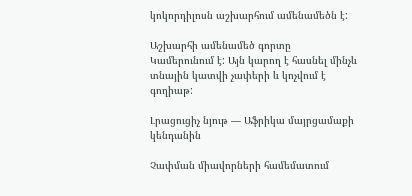կոկորդիլոսն աշխարհում ամենամեծն է:

Աշխարհի ամենամեծ գորտը Կամերունում է: Այն կարող է հասնել մինչև տնային կատվի չափերի և կոչվում է գողիաթ:

Լրացուցիչ նյութ — Աֆրիկա մայրցամաքի կենդանին

Չափման միավորների համեմատում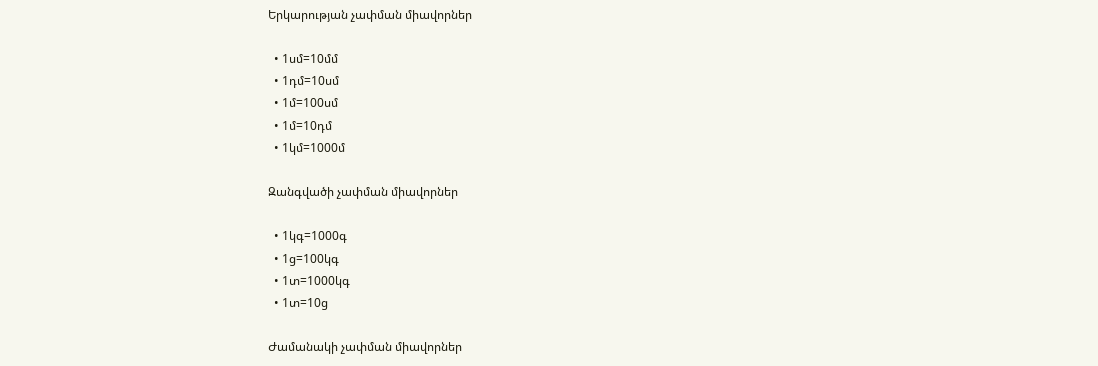Երկարության չափման միավորներ

  • 1սմ=10մմ
  • 1դմ=10սմ
  • 1մ=100սմ
  • 1մ=10դմ
  • 1կմ=1000մ

Զանգվածի չափման միավորներ

  • 1կգ=1000գ
  • 1ց=100կգ
  • 1տ=1000կգ
  • 1տ=10ց

Ժամանակի չափման միավորներ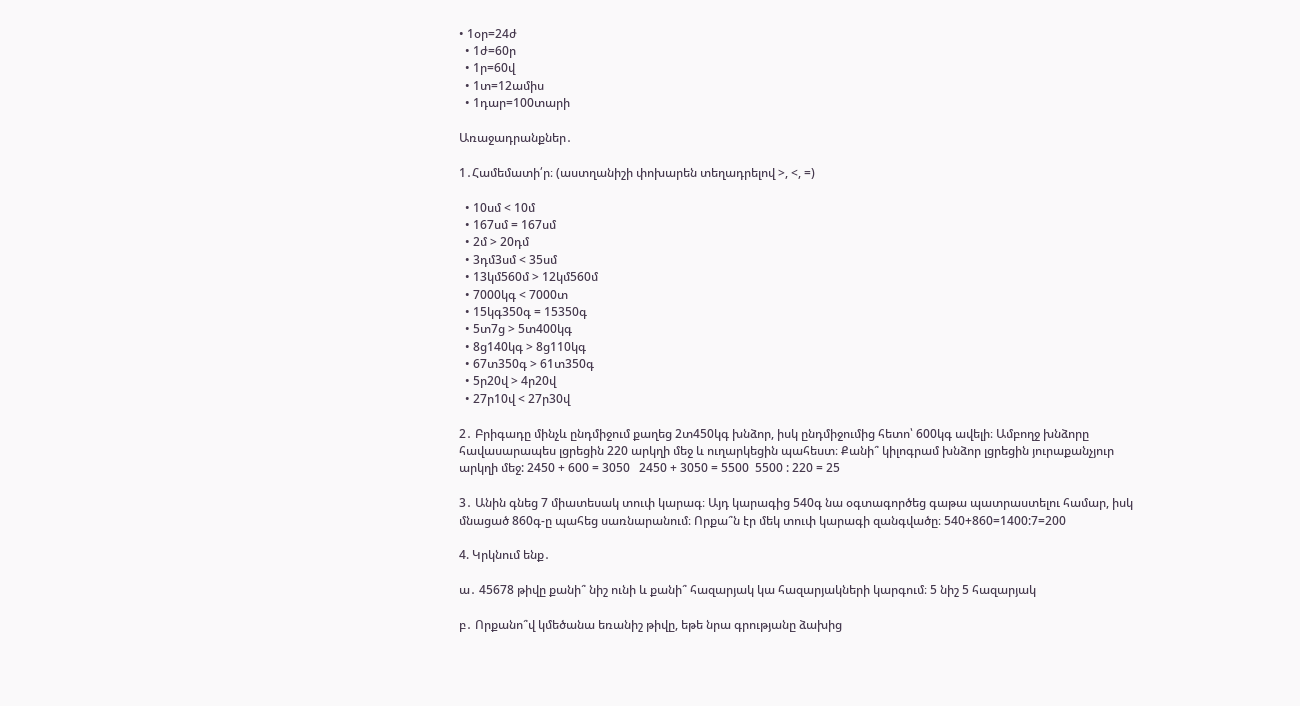• 1օր=24ժ
  • 1ժ=60ր
  • 1ր=60վ
  • 1տ=12ամիս
  • 1դար=100տարի

Առաջադրանքներ․

1․Համեմատի՛ր։ (աստղանիշի փոխարեն տեղադրելով >, <, =)

  • 10սմ < 10մ
  • 167սմ = 167սմ
  • 2մ > 20դմ
  • 3դմ3սմ < 35սմ
  • 13կմ560մ > 12կմ560մ
  • 7000կգ < 7000տ
  • 15կգ350գ = 15350գ
  • 5տ7ց > 5տ400կգ
  • 8ց140կգ > 8ց110կգ
  • 67տ350գ > 61տ350գ
  • 5ր20վ > 4ր20վ
  • 27ր10վ < 27ր30վ

2․ Բրիգադը մինչև ընդմիջում քաղեց 2տ450կգ խնձոր, իսկ ընդմիջումից հետո՝ 600կգ ավելի։ Ամբողջ խնձորը հավասարապես լցրեցին 220 արկղի մեջ և ուղարկեցին պահեստ։ Քանի՞ կիլոգրամ խնձոր լցրեցին յուրաքանչյուր արկղի մեջ: 2450 + 600 = 3050   2450 + 3050 = 5500  5500 : 220 = 25

3․ Անին գնեց 7 միատեսակ տուփ կարագ։ Այդ կարագից 540գ նա օգտագործեց գաթա պատրաստելու համար, իսկ մնացած 860գ-ը պահեց սառնարանում։ Որքա՞ն էր մեկ տուփ կարագի զանգվածը։ 540+860=1400:7=200

4. Կրկնում ենք․

ա․ 45678 թիվը քանի՞ նիշ ունի և քանի՞ հազարյակ կա հազարյակների կարգում։ 5 նիշ 5 հազարյակ

բ․ Որքանո՞վ կմեծանա եռանիշ թիվը, եթե նրա գրությանը ձախից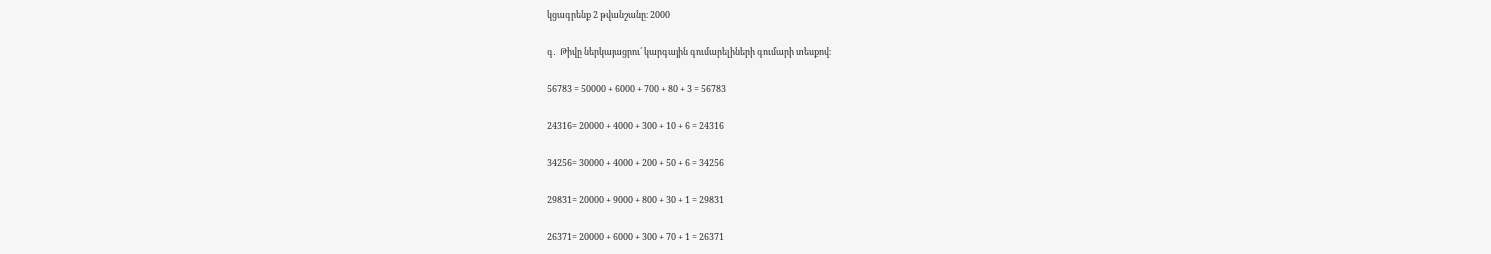կցագրենք 2 թվանշանը։ 2000

գ․  Թիվը ներկայացրու՛ կարգային գումարելիների գումարի տեսքով։

56783 = 50000 + 6000 + 700 + 80 + 3 = 56783

24316= 20000 + 4000 + 300 + 10 + 6 = 24316

34256= 30000 + 4000 + 200 + 50 + 6 = 34256

29831= 20000 + 9000 + 800 + 30 + 1 = 29831

26371= 20000 + 6000 + 300 + 70 + 1 = 26371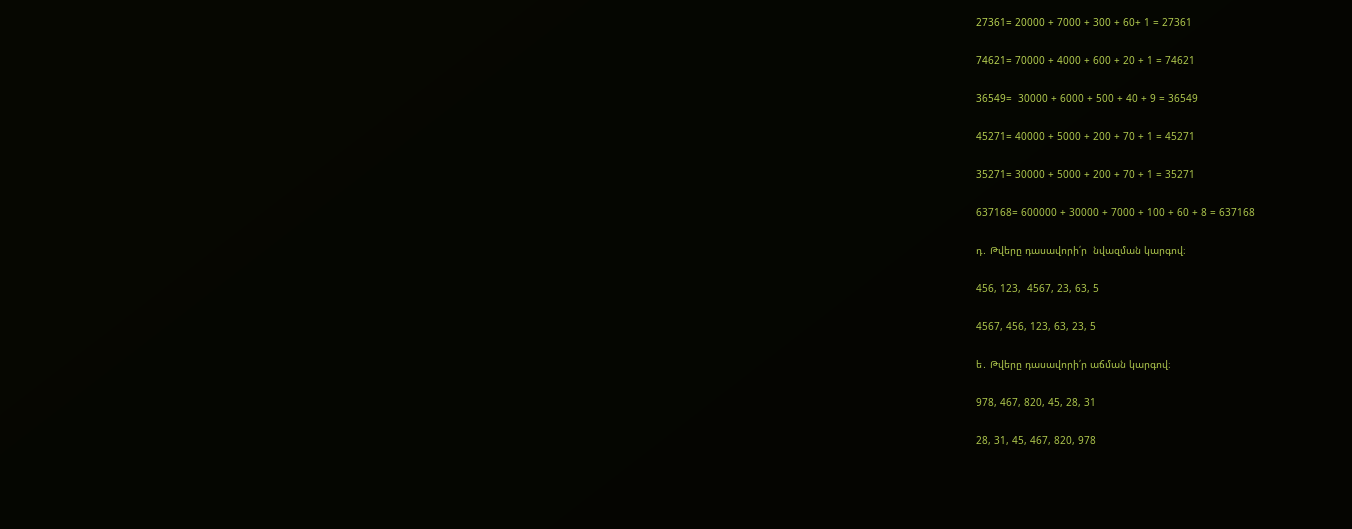27361= 20000 + 7000 + 300 + 60+ 1 = 27361

74621= 70000 + 4000 + 600 + 20 + 1 = 74621

36549=  30000 + 6000 + 500 + 40 + 9 = 36549

45271= 40000 + 5000 + 200 + 70 + 1 = 45271

35271= 30000 + 5000 + 200 + 70 + 1 = 35271

637168= 600000 + 30000 + 7000 + 100 + 60 + 8 = 637168

դ․ Թվերը դասավորի՛ր  նվազման կարգով։

456, 123,  4567, 23, 63, 5

4567, 456, 123, 63, 23, 5

ե․ Թվերը դասավորի՛ր աճման կարգով։

978, 467, 820, 45, 28, 31

28, 31, 45, 467, 820, 978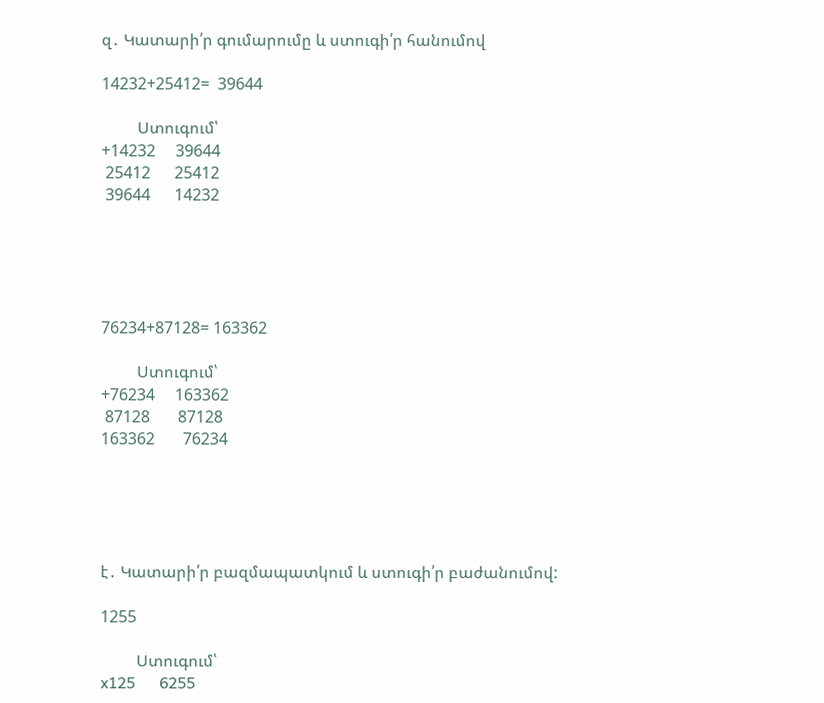զ․ Կատարի՛ր գումարումը և ստուգի՛ր հանումով

14232+25412=  39644

         Ստուգում՝
+14232     39644
 25412      25412
 39644      14232





76234+87128= 163362

         Ստուգում՝
+76234     163362
 87128       87128
163362       76234





է․ Կատարի՛ր բազմապատկում և ստուգի՛ր բաժանումով:

1255

         Ստուգում՝
x125      6255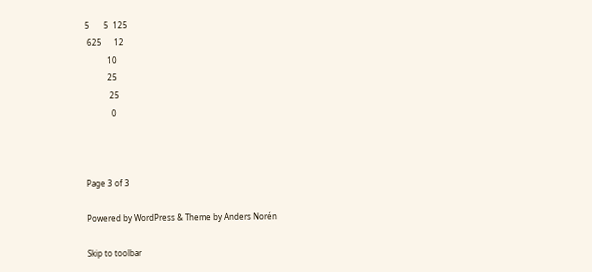5       5  125
 625      12
           10
           25
            25
             0



Page 3 of 3

Powered by WordPress & Theme by Anders Norén

Skip to toolbar